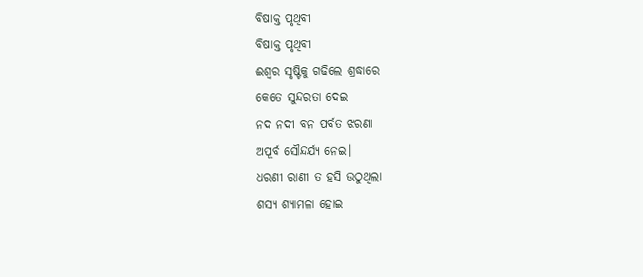ବିଷାକ୍ତ ପୃଥିବୀ
ବିଷାକ୍ତ ପୃଥିବୀ
ଈଶ୍ୱର ସୃଷ୍ଟିକୁ ଗଢିଲେ ଶ୍ରଦ୍ଧାରେ
କେତେ ସୁନ୍ଦରତା ଦେଇ
ନଦ ନଦୀ ବନ ପର୍ବତ ଝରଣା
ଅପୂର୍ବ ସୌନ୍ଦର୍ଯ୍ୟ ନେଇ।
ଧରଣୀ ରାଣୀ ତ ହସି ଉଠୁଥିଲା
ଶସ୍ୟ ଶ୍ଯାମଳା ହୋଇ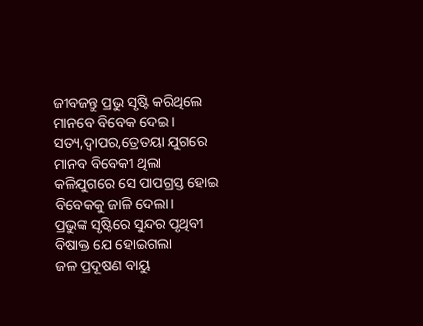ଜୀବଜନ୍ତୁ ପ୍ରଭୁ ସୃଷ୍ଟି କରିଥିଲେ
ମାନବେ ବିବେକ ଦେଇ।
ସତ୍ୟ,ଦ୍ଵାପର,ତ୍ରେତୟା ଯୁଗରେ
ମାନବ ବିବେକୀ ଥିଲା
କଳିଯୁଗରେ ସେ ପାପଗ୍ରସ୍ତ ହୋଇ
ବିବେକକୁ ଜାଳି ଦେଲା।
ପ୍ରଭୁଙ୍କ ସୃଷ୍ଟିରେ ସୁନ୍ଦର ପୃଥିବୀ
ବିଷାକ୍ତ ଯେ ହୋଇଗଲା
ଜଳ ପ୍ରଦୂଷଣ ବାୟୁ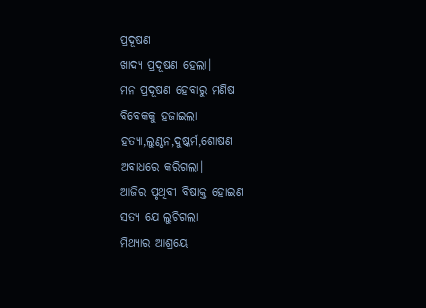ପ୍ରଦୂଷଣ
ଖାଦ୍ୟ ପ୍ରଦୂଷଣ ହେଲା।
ମନ ପ୍ରଦୂଷଣ ହେବାରୁ ମଣିଷ
ବିବେକକୁ ହଜାଇଲା
ହତ୍ଯା,ଲୁଣ୍ଠନ,ଦୁଷ୍କର୍ମ,ଶୋଷଣ
ଅବାଧରେ କରିଗଲା।
ଆଜିର ପୃଥିବୀ ବିଷାକ୍ତ ହୋଇଣ
ସତ୍ୟ ଯେ ଲୁଚିଗଲା
ମିଥ୍ଯାର ଆଶ୍ରୟେ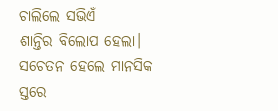ଚାଲିଲେ ସଭିଏଁ
ଶାନ୍ତିର ବିଲୋପ ହେଲା।
ସଚେତନ ହେଲେ ମାନସିକ ସ୍ତରେ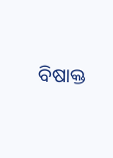ବିଷାକ୍ତ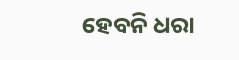ହେବନି ଧରା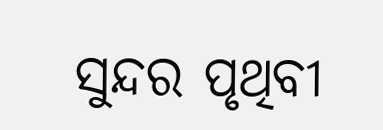ସୁନ୍ଦର ପୃଥିବୀ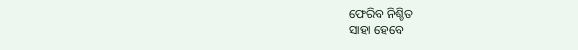ଫେରିବ ନିଶ୍ଚିତ
ସାହା ହେବେ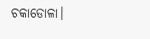ଚକାଡୋଳା।